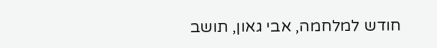חודש למלחמה, אבי גאון, תושב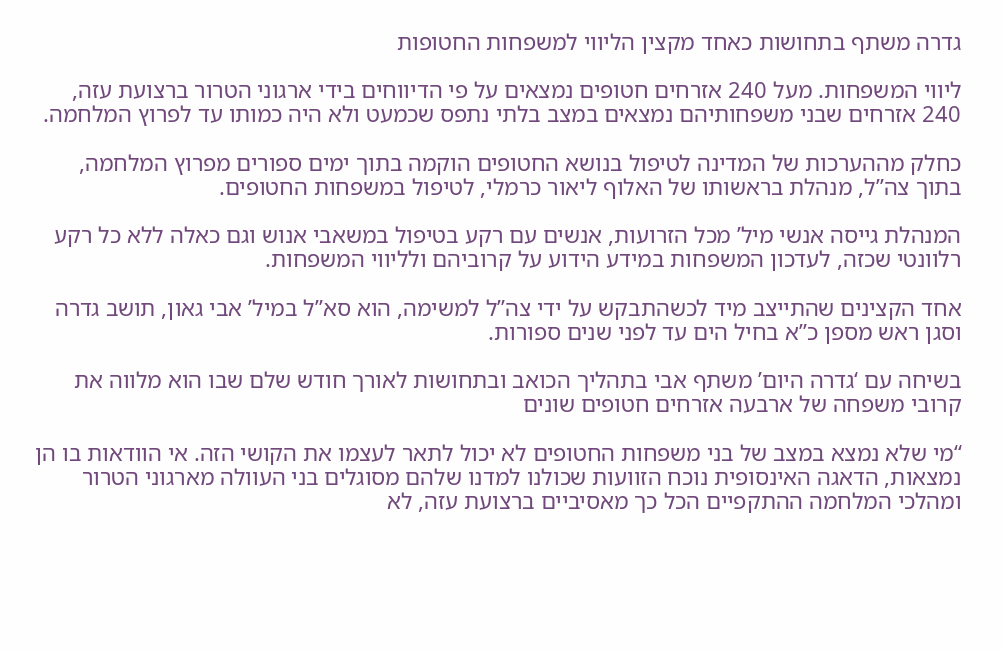גדרה משתף בתחושות כאחד מקצין הליווי למשפחות החטופות

ליווי המשפחות. מעל 240 אזרחים חטופים נמצאים על פי הדיווחים בידי ארגוני הטרור ברצועת עזה, 240 אזרחים שבני משפחותיהם נמצאים במצב בלתי נתפס שכמעט ולא היה כמותו עד לפרוץ המלחמה.

כחלק מההערכות של המדינה לטיפול בנושא החטופים הוקמה בתוך ימים ספורים מפרוץ המלחמה, בתוך צה”ל, מנהלת בראשותו של האלוף ליאור כרמלי, לטיפול במשפחות החטופים.

המנהלת גייסה אנשי מיל’ מכל הזרועות, אנשים עם רקע בטיפול במשאבי אנוש וגם כאלה ללא כל רקע רלוונטי שכזה, לעדכון המשפחות במידע הידוע על קרוביהם ולליווי המשפחות.

אחד הקצינים שהתייצב מיד לכשהתבקש על ידי צה”ל למשימה, הוא סא”ל במיל’ אבי גאון, תושב גדרה וסגן ראש מספן כ”א בחיל הים עד לפני שנים ספורות.

בשיחה עם ‘גדרה היום’ משתף אבי בתהליך הכואב ובתחושות לאורך חודש שלם שבו הוא מלווה את קרובי משפחה של ארבעה אזרחים חטופים שונים

“מי שלא נמצא במצב של בני משפחות החטופים לא יכול לתאר לעצמו את הקושי הזה. אי הוודאות בו הן נמצאות, הדאגה האינסופית נוכח הזוועות שכולנו למדנו שלהם מסוגלים בני העוולה מארגוני הטרור ומהלכי המלחמה ההתקפיים הכל כך מאסיביים ברצועת עזה, לא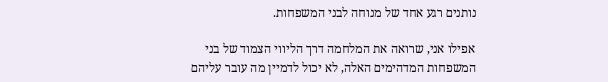נותנים רגע אחד של מנוחה לבני המשפחות.

אפילו אני, שרואה את המלחמה דרך הליווי הצמוד של בני המשפחות המדהימים האלה, לא יכול לדמיין מה עובר עליהם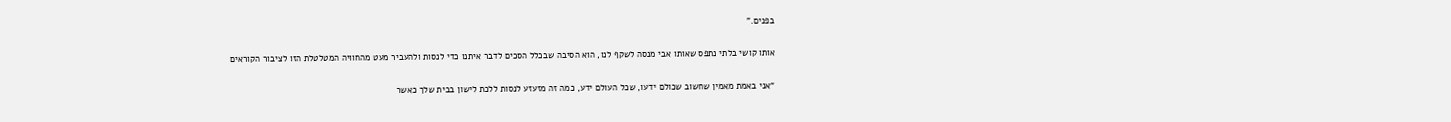בפנים.”

אותו קושי בלתי נתפס שאותו אבי מנסה לשקף לנו, הוא הסיבה שבכלל הסכים לדבר איתנו כדי לנסות ולהעביר מעט מהחוויה המטלטלת הזו לציבור הקוראים

“אני באמת מאמין שחשוב שכולם ידעו, שכל העולם ידע, כמה זה מזעזע לנסות ללכת לישון בבית שלך כאשר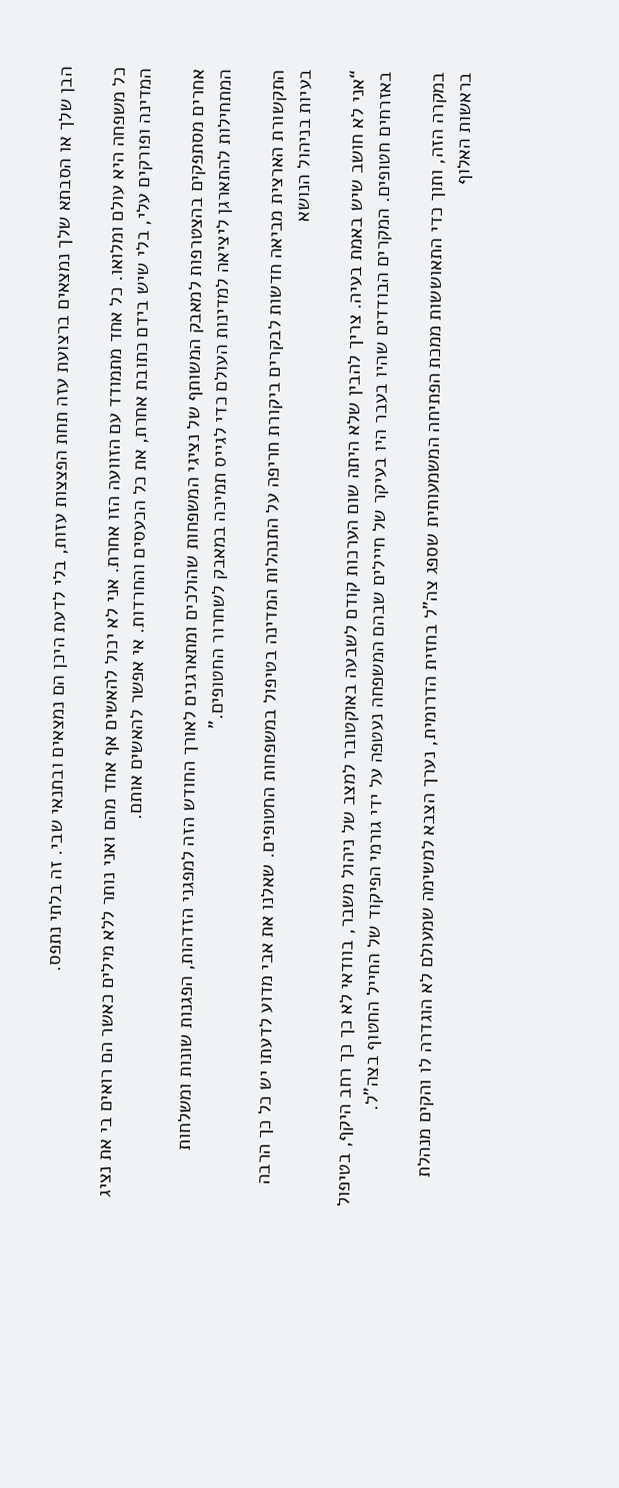הבן שלך או הסבתא שלך נמצאים ברצועת עזה תחת הפצצות עזות, בלי לדעת היכן הם נמצאים ובתנאי שבי. זה בלתי נתפס.

כל משפחה היא עולם ומלואו. כל אחד מתמודד עם הזוועה הזו אחרת. אני לא יכול להאשים אף אחד מהם ואני נותר ללא מילים כאשר הם רואים בי את נציג המדינה ופורקים עלי, בלי שיש בידם כתובת אחרת, את כל הכעסים והחרדות. אי אפשר להאשים אותם.

אחרים מסתפקים בהצטרפות למאבק המשותף של נציגי המשפחות שהולכים ומתארגנים לאורך החודש הזה למפגני הזדהות, הפגנות שונות ומשלחות המתחילות להתארגן ליציאה למדינות העולם כדי לגייס תמיכה במאבק לשחרור החטופים.”

התקשורת הארצית מביאה חדשות לבקרים ביקורת חריפה על התנהלות המדינה בטיפול במשפחות החטופים. שאלנו את אבי מדוע לדעתו יש כל כך הרבה בעיות בניהול הנושא

“אני לא חושב שיש באמת בעיה. צריך להבין שלא היתה שום הערכות קודם לשבעה באוקטובר למצב של ניהול משבר, בוודאי לא כך כך רחב היקף, בטיפול באזרחים חטופים. המקרים הבודדים שהיו בעבר היו בעיקר של חיילים שבהם המשפחה נעטפה על ידי גורמי הפיקוד של החייל החטוף בצה”ל.

במקרה הזה, ותוך כדי התאוששות ממכת הפתיחה המשמעותית שספג צה”ל בחזית הדרומית, נערך הצבא למשימה שמעולם לא הוגדרה לו והקים מנהלת בראשות האלוף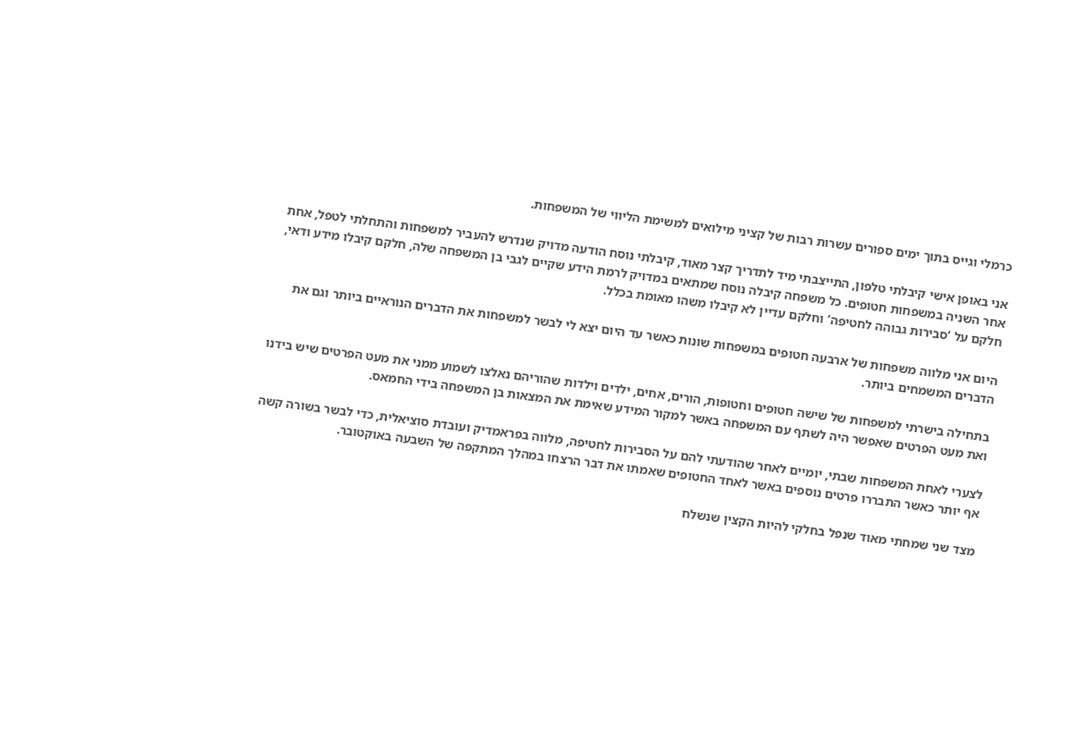כרמלי וגייס בתוך ימים ספורים עשרות רבות של קציני מילואים למשימת הליווי של המשפחות.

אני באופן אישי קיבלתי טלפון, התייצבתי מיד לתדריך קצר מאוד, קיבלתי נוסח הודעה מדויק שנדרש להעביר למשפחות והתחלתי לטפל, אחת אחר השניה במשפחות חטופים. כל משפחה קיבלה נוסח שמתאים במדויק לרמת הידע שקיים לגבי בן המשפחה שלה, חלקם קיבלו מידע ודאי, חלקם על ‘סבירות גבוהה לחטיפה’ וחלקם עדיין לא קיבלו משהו מאומת בכלל.

היום אני מלווה משפחות של ארבעה חטופים במשפחות שונות כאשר עד היום יצא לי לבשר למשפחות את הדברים הנוראיים ביותר וגם את הדברים המשמחים ביותר.

בתחילה בישרתי למשפחות של שישה חטופים וחטופות, הורים, אחים, ילדים וילדות שהוריהם נאלצו לשמוע ממני את מעט הפרטים שיש בידנו ואת מעט הפרטים שאפשר היה לשתף עם המשפחה באשר למקור המידע שאימת את המצאות בן המשפחה בידי החמאס.

לצערי לאחת המשפחות שבתי, יומיים לאחר שהודעתי להם על הסבירות לחטיפה, מלווה בפראמדיק ועובדת סוציאלית, כדי לבשר בשורה קשה אף יותר כאשר התבררו פרטים נוספים באשר לאחד החטופים שאמתו את דבר הרצחו במהלך המתקפה של השבעה באוקטובר.

מצד שני שמחתי מאוד שנפל בחלקי להיות הקצין שנשלח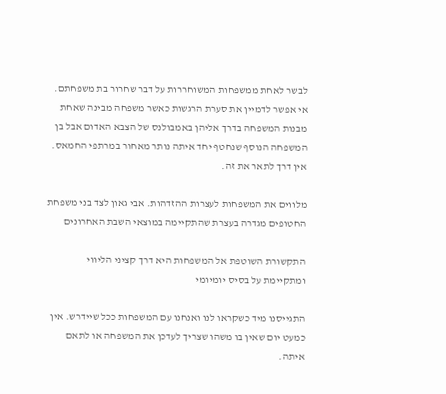לבשר לאחת ממשפחות המשוחררות על דבר שחרור בת משפחתם. אי אפשר לדמיין את סערת הרגשות כאשר משפחה מבינה שאחת מבנות המשפחה בדרך אליהן באמבולנס של הצבא האדום אבל בן המשפחה הנוסף שנחטף יחד איתה נותר מאחור במרתפי החמאס. אין דרך לתאר את זה.

מלווים את המשפחות לעצרות ההזדהות. אבי גאון לצד בני משפחת החטופים מגדרה בעצרת שהתקיימה במוצאי השבת האחרונים

התקשורת השוטפת אל המשפחות היא דרך קציני הליווי ומתקיימת על בסיס יומיומי

התגייסנו מיד כשקראו לנו ואנחנו עם המשפחות ככל שיידרש. אין כמעט יום שאין בו משהו שצריך לעדכן את המשפחה או לתאם איתה.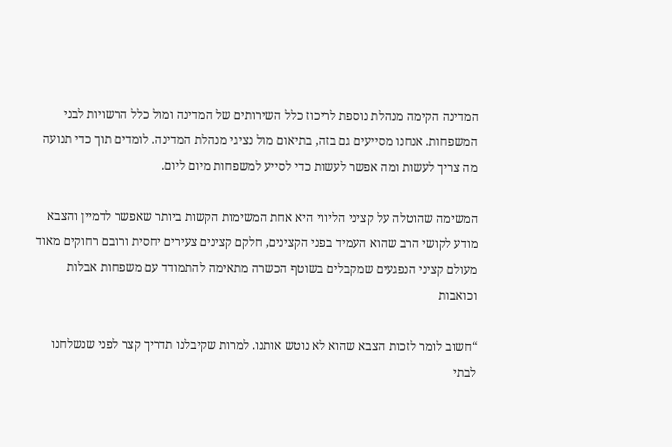המדינה הקימה מנהלת נוספת לריכוז כלל השירותים של המדינה ומול כלל הרשויות לבני המשפחות. אנחנו מסייעים גם בזה, בתיאום מול נציגי מנהלת המדינה. לומדים תוך כדי תנועה מה צריך לעשות ומה אפשר לעשות כדי לסייע למשפחות מיום ליום.

המשימה שהוטלה על קציני הליווי היא אחת המשימות הקשות ביותר שאפשר לדמיין והצבא מודע לקושי הרב שהוא העמיד בפני הקצינים, חלקם קצינים צעירים יחסית ורובם רחוקים מאוד מעולם קציני הנפגעים שמקבלים בשוטף הכשרה מתאימה להתמודד עם משפחות אבלות וכואבות

“חשוב לומר לזכות הצבא שהוא לא נוטש אותנו. למרות שקיבלנו תדריך קצר לפני שנשלחנו לבתי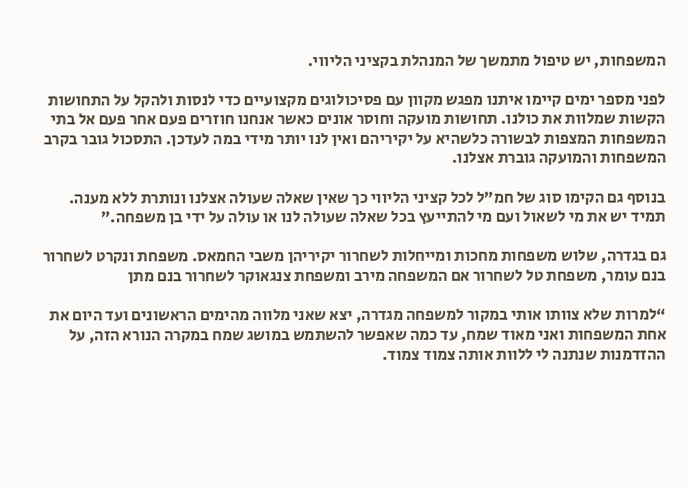המשפחות, יש טיפול מתמשך של המנהלת בקציני הליווי.

לפני מספר ימים קיימו איתנו מפגש מקוון עם פסיכולוגים מקצועיים כדי לנסות ולהקל על התחושות הקשות שמלוות את כולנו. תחושות מועקה וחוסר אונים כאשר אנחנו חוזרים פעם אחר פעם אל בתי המשפחות המצפות לבשורה כלשהיא על יקיריהם ואין לנו יותר מידי במה לעדכן. התסכול גובר בקרב המשפחות והמועקה גוברת אצלנו.

בנוסף גם הקימו סוג של חמ”ל לכל קציני הליווי כך שאין שאלה שעולה אצלנו ונותרת ללא מענה. תמיד יש את מי לשאול ועם מי להתייעץ בכל שאלה שעולה לנו או עולה על ידי בן משפחה.”

גם בגדרה, שלוש משפחות מחכות ומייחלות לשחרור יקיריהן משבי החמאס. משפחת ונקרט לשחרור בנם עומר, משפחת טל לשחרור אם המשפחה מירב ומשפחת צנגאוקר לשחרור בנם מתן

“למרות שלא צוותו אותי במקור למשפחה מגדרה, יצא שאני מלווה מהימים הראשונים ועד היום את אחת המשפחות ואני מאוד שמח, עד כמה שאפשר להשתמש במושג שמח במקרה הנורא הזה, על ההזדמנות שנתנה לי ללוות אותה צמוד צמוד.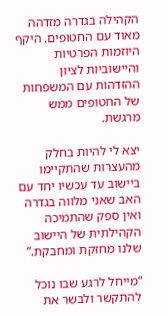הקהילה בגדרה מזדהה מאוד עם החטופים. היקף היוזמות הפרטיות והיישוביות לציון ההזדהות עם המשפחות של החטופים ממש מרגשת.

יצא לי להיות בחלק מהעצרות שהתקיימו ביישוב עד עכשיו יחד עם האב שאני מלווה בגדרה ואין ספק שהתמיכה הקהילתית של היישוב שלנו מחזקת ומחבקת.”

“מייחל לרגע שבו נוכל להתקשר ולבשר את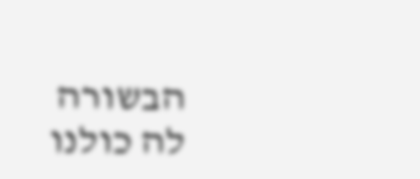הבשורה לה כולנו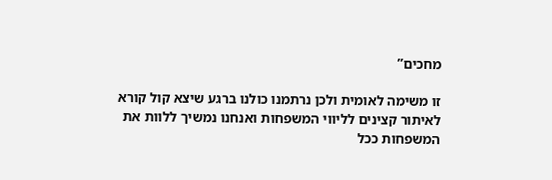מחכים”

זו משימה לאומית ולכן נרתמנו כולנו ברגע שיצא קול קורא לאיתור קצינים לליווי המשפחות ואנחנו נמשיך ללוות את המשפחות ככל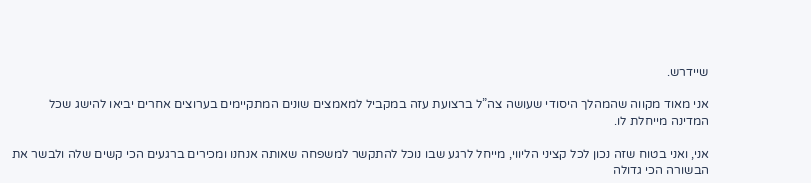שיידרש.

אני מאוד מקווה שהמהלך היסודי שעושה צה”ל ברצועת עזה במקביל למאמצים שונים המתקיימים בערוצים אחרים יביאו להישג שכל המדינה מייחלת לו.

אני, ואני בטוח שזה נכון לכל קציני הליווי, מייחל לרגע שבו נוכל להתקשר למשפחה שאותה אנחנו ומכירים ברגעים הכי קשים שלה ולבשר את הבשורה הכי גדולה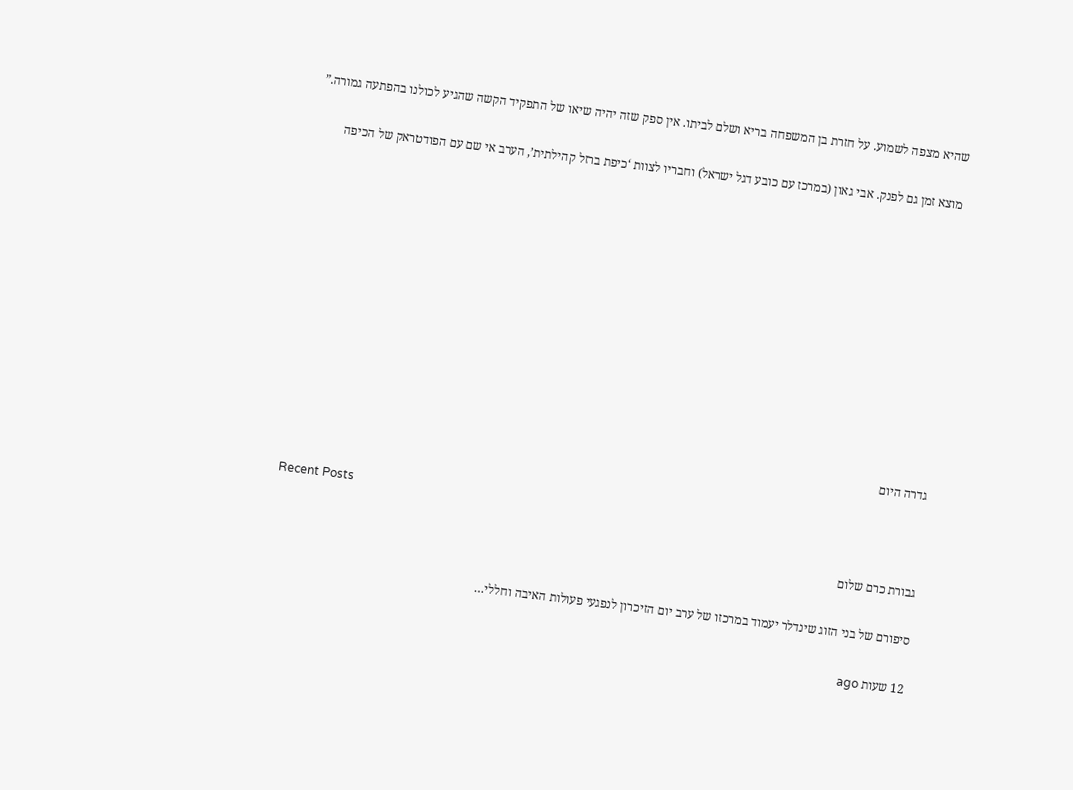שהיא מצפה לשמוע. על חזרת בן המשפחה בריא ושלם לביתו. אין ספק שזה יהיה שיאו של התפקיד הקשה שהגיע לכולנו בהפתעה גמורה.”

מוצא זמן גם לפנק. אבי גאון (במרכז עם כובע דגל ישראל) וחבריו לצוות ‘כיפת ברזל קהילתית’, הערב אי שם עם הפודטראק של הכיפה











גדרה היום

Recent Posts

גבורת כרם שלום

סיפורם של בני הזוג שינדלר יעמוד במרכזו של ערב יום הזיכרון לנפגעי פעולות האיבה וחללי…

12 שעות ago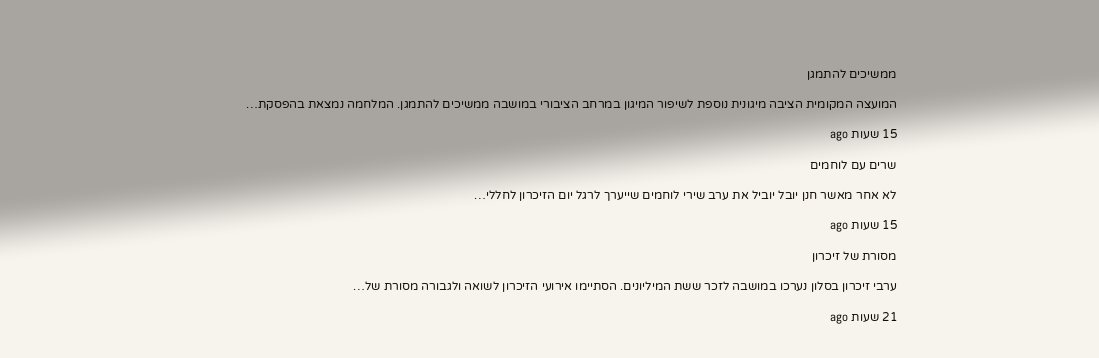ממשיכים להתמגן

המועצה המקומית הציבה מיגונית נוספת לשיפור המיגון במרחב הציבורי במושבה ממשיכים להתמגן. המלחמה נמצאת בהפסקת…

15 שעות ago

שרים עם לוחמים

לא אחר מאשר חנן יובל יוביל את ערב שירי לוחמים שייערך לרגל יום הזיכרון לחללי…

15 שעות ago

מסורת של זיכרון

ערבי זיכרון בסלון נערכו במושבה לזכר ששת המיליונים. הסתיימו אירועי הזיכרון לשואה ולגבורה מסורת של…

21 שעות ago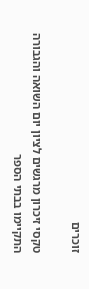זוכרים

טקסי זיכרון מרגשים לציון יום השואה והגבורה התקיימו בבתי הספר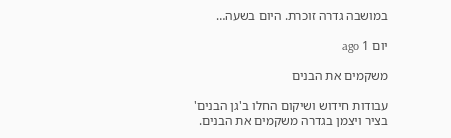במושבה גדרה זוכרת. היום בשעה…

יום 1 ago

משקמים את הבנים

עבודות חידוש ושיקום החלו ב'גן הבנים' בציר ויצמן בגדרה משקמים את הבנים.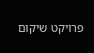פרויקט שיקום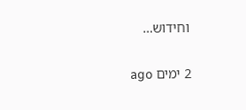וחידוש…

2 ימים ago